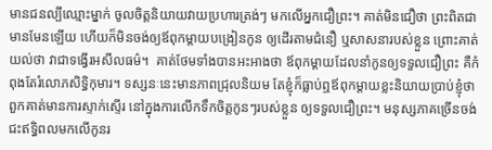មានជនល្បីឈ្មោះម្នាក់ ចូលចិត្តនិយាយវាយប្រហារត្រង់ៗ មកលើអ្នកជឿព្រះ។ គាត់មិនជឿថា ព្រះពិតជាមានមែនឡើយ ហើយក៏មិនចង់ឲ្យឪពុកម្តាយបង្រៀនកូន ឲ្យដើរតាមជំនឿ ឬសាសនារបស់ខ្លួន ព្រោះគាត់យល់ថា វាជាទង្វើរអសីលធម៌។  គាត់ថែមទាំងបានអះអាងថា ឪពុកម្តាយដែលនាំកូនឲ្យទទួលជឿព្រះ គឺកំពុងតែរំលោភសិទ្ធិកុមារ។ ទស្សនៈនេះមានភាពជ្រុលនិយម តែខ្ញុំក៏ធ្លាប់ឮឪពុកម្តាយខ្លះនិយាយប្រាប់ខ្ញុំថា ពួកគាត់មានការស្ទាក់ស្ទើរ នៅក្នុងការលើកទឹកចិត្តកូនៗរបស់ខ្លួន ឲ្យទទួលជឿព្រះ។ មនុស្សភាគច្រើនចង់ជះឥទ្ធិពលមកលើកូនរ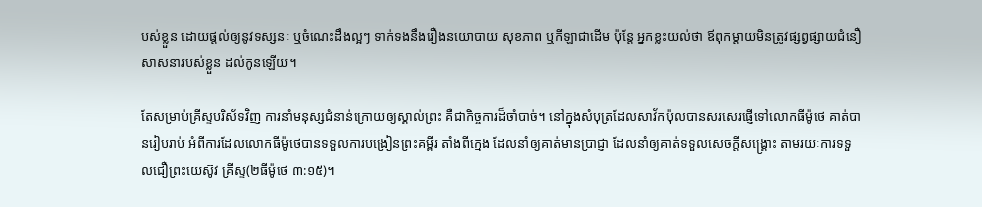បស់ខ្លួន ដោយផ្តល់ឲ្យនូវទស្សនៈ ឬចំណេះដឹងល្អៗ ទាក់ទងនឹងរឿងនយោបាយ សុខភាព ឬកីឡាជាដើម ប៉ុន្តែ អ្នកខ្លះយល់ថា ឪពុកម្តាយមិនត្រូវផ្សព្វផ្សាយជំនឿសាសនារបស់ខ្លួន ដល់កូនឡើយ។

តែសម្រាប់គ្រីស្ទបរិស័ទវិញ ការនាំមនុស្សជំនាន់ក្រោយឲ្យស្គាល់ព្រះ គឺជាកិច្ចការដ៏ចាំបាច់។ នៅក្នុងសំបុត្រដែលសាវ័កប៉ុលបានសរសេរផ្ញើទៅលោកធីម៉ូថេ គាត់បានរៀបរាប់ អំពីការដែលលោកធីម៉ូថេបានទទួលការបង្រៀនព្រះគម្ពីរ តាំងពីក្មេង ដែលនាំឲ្យគាត់មានប្រាជ្ញា ដែលនាំឲ្យគាត់ទទួលសេចក្តីសង្រ្គោះ តាមរយៈការទទួលជឿព្រះយេស៊ូវ គ្រីស្ទ(២ធីម៉ូថេ ៣:១៥)។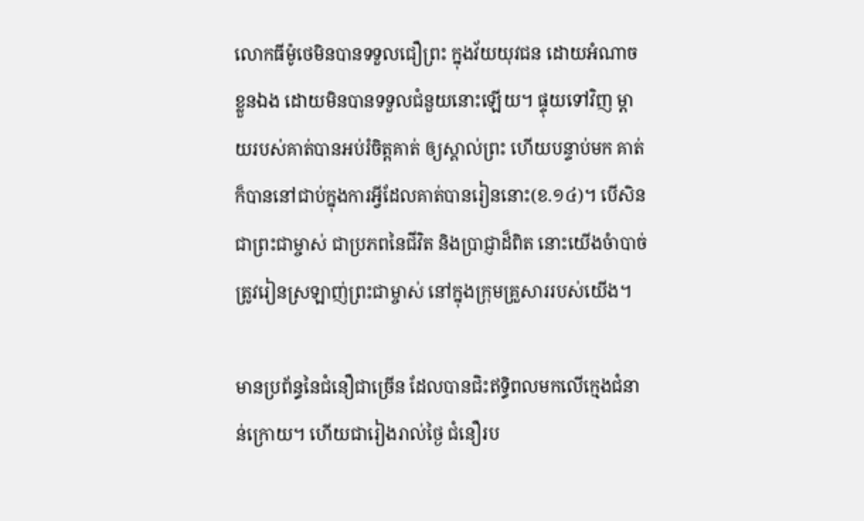លោកធីម៉ូថេមិនបានទទួលជឿព្រះ ក្នុងវ័យយុវជន ដោយអំណាចខ្លួនឯង ដោយមិនបានទទួលជំនួយនោះឡើយ។ ផ្ទុយទៅវិញ ម្តាយរបស់គាត់បានអប់រំចិត្តគាត់ ឲ្យស្គាល់ព្រះ ហើយបន្ទាប់មក គាត់ក៏បាននៅជាប់ក្នុងការអ្វីដែលគាត់បានរៀននោះ(ខ.១៤)។ បើសិនជាព្រះជាម្ចាស់ ជាប្រភពនៃជីវិត និងប្រាជ្ញាដ៏ពិត នោះយើងចំាបាច់ត្រូវរៀនស្រឡាញ់ព្រះជាម្ចាស់ នៅក្នុងក្រុមគ្រួសាររបស់យើង។

មានប្រព័ន្ធនៃជំនឿជាច្រើន ដែលបានជិះឥទ្ធិពលមកលើក្មេងជំនាន់ក្រោយ។ ហើយជារៀងរាល់ថ្ងៃ ជំនឿរប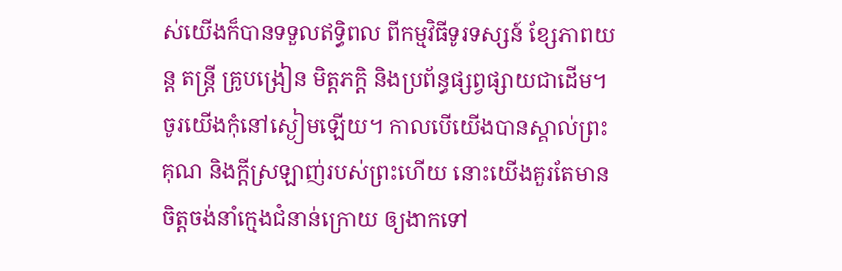ស់យើងក៏បានទទួលឥទ្ធិពល ពីកម្មវិធីទូរទស្សន៍ ខ្សែភាពយន្ត តន្រ្តី គ្រូបង្រៀន មិត្តភក្តិ និងប្រព័ន្ធផ្សព្វផ្សាយជាដើម។ ចូរយើងកុំនៅស្ងៀមឡើយ។ កាលបើយើងបានស្គាល់ព្រះគុណ និងក្តីស្រឡាញ់របស់ព្រះហើយ នោះយើងគួរតែមានចិត្តចង់នាំក្មេងជំនាន់ក្រោយ ឲ្យងាកទៅ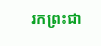រកព្រះជា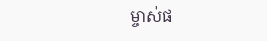ម្ចាស់ផ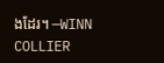ងដែរ។ —WINN COLLIER